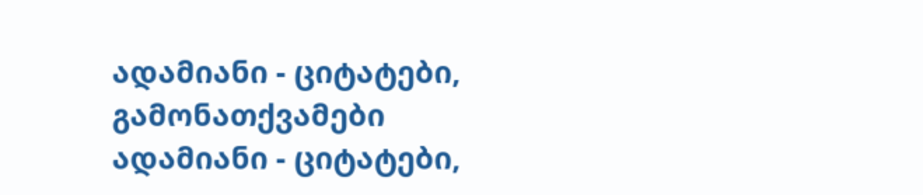ადამიანი - ციტატები, გამონათქვამები
ადამიანი - ციტატები,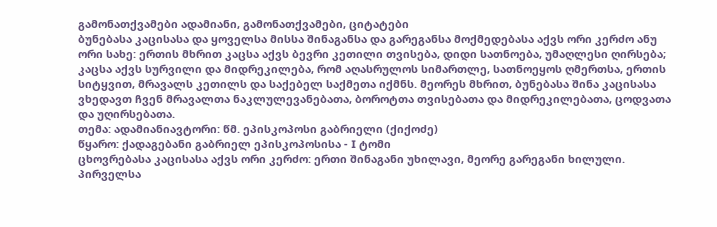გამონათქვამები ადამიანი, გამონათქვამები, ციტატები
ბუნებასა კაცისასა და ყოველსა მისსა შინაგანსა და გარეგანსა მოქმედებასა აქვს ორი კერძო ანუ ორი სახე: ერთის მხრით კაცსა აქვს ბევრი კეთილი თვისება, დიდი სათნოება, უმაღლესი ღირსება; კაცსა აქვს სურვილი და მიდრეკილება, რომ აღასრულოს სიმართლე, სათნოეყოს ღმერთსა, ერთის სიტყვით, მრავალს კეთილს და საქებელ საქმეთა იქმნს. მეორეს მხრით, ბუნებასა შინა კაცისასა ვხედავთ ჩვენ მრავალთა ნაკლულევანებათა, ბოროტთა თვისებათა და მიდრეკილებათა, ცოდვათა და უღირსებათა.
თემა: ადამიანიავტორი: წმ. ეპისკოპოსი გაბრიელი (ქიქოძე)
წყარო: ქადაგებანი გაბრიელ ეპისკოპოსისა - I ტომი
ცხოვრებასა კაცისასა აქვს ორი კერძო: ერთი შინაგანი უხილავი, მეორე გარეგანი ხილული. პირველსა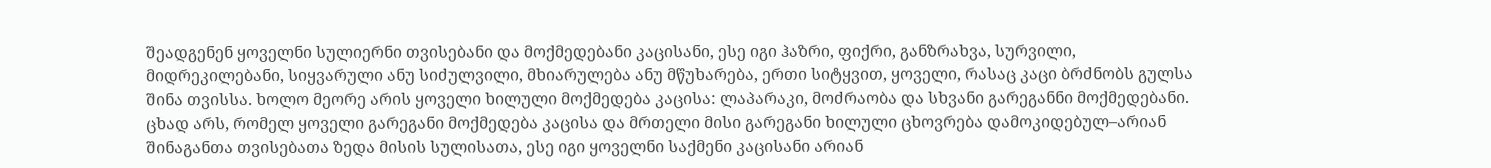შეადგენენ ყოველნი სულიერნი თვისებანი და მოქმედებანი კაცისანი, ესე იგი ჰაზრი, ფიქრი, განზრახვა, სურვილი, მიდრეკილებანი, სიყვარული ანუ სიძულვილი, მხიარულება ანუ მწუხარება, ერთი სიტყვით, ყოველი, რასაც კაცი ბრძნობს გულსა შინა თვისსა. ხოლო მეორე არის ყოველი ხილული მოქმედება კაცისა: ლაპარაკი, მოძრაობა და სხვანი გარეგანნი მოქმედებანი. ცხად არს, რომელ ყოველი გარეგანი მოქმედება კაცისა და მრთელი მისი გარეგანი ხილული ცხოვრება დამოკიდებულ–არიან შინაგანთა თვისებათა ზედა მისის სულისათა, ესე იგი ყოველნი საქმენი კაცისანი არიან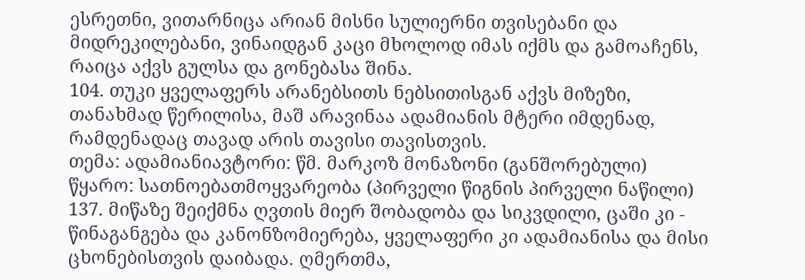ესრეთნი, ვითარნიცა არიან მისნი სულიერნი თვისებანი და მიდრეკილებანი, ვინაიდგან კაცი მხოლოდ იმას იქმს და გამოაჩენს, რაიცა აქვს გულსა და გონებასა შინა.
104. თუკი ყველაფერს არანებსითს ნებსითისგან აქვს მიზეზი, თანახმად წერილისა, მაშ არავინაა ადამიანის მტერი იმდენად, რამდენადაც თავად არის თავისი თავისთვის.
თემა: ადამიანიავტორი: წმ. მარკოზ მონაზონი (განშორებული)
წყარო: სათნოებათმოყვარეობა (პირველი წიგნის პირველი ნაწილი)
137. მიწაზე შეიქმნა ღვთის მიერ შობადობა და სიკვდილი, ცაში კი - წინაგანგება და კანონზომიერება, ყველაფერი კი ადამიანისა და მისი ცხონებისთვის დაიბადა. ღმერთმა,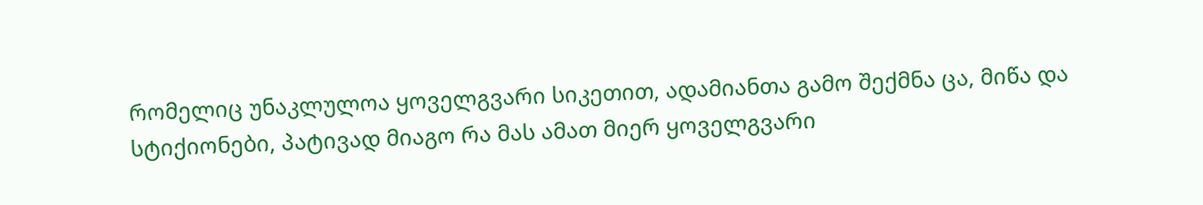რომელიც უნაკლულოა ყოველგვარი სიკეთით, ადამიანთა გამო შექმნა ცა, მიწა და სტიქიონები, პატივად მიაგო რა მას ამათ მიერ ყოველგვარი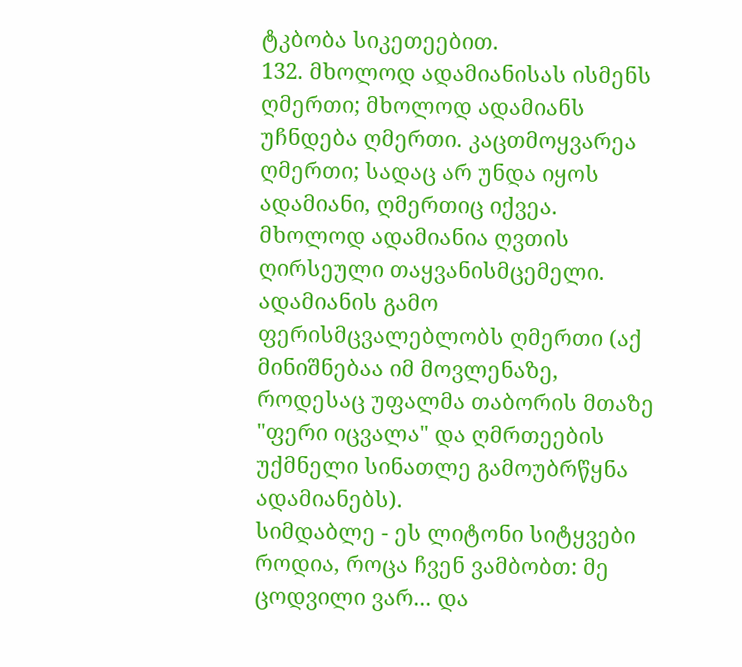ტკბობა სიკეთეებით.
132. მხოლოდ ადამიანისას ისმენს ღმერთი; მხოლოდ ადამიანს უჩნდება ღმერთი. კაცთმოყვარეა ღმერთი; სადაც არ უნდა იყოს ადამიანი, ღმერთიც იქვეა. მხოლოდ ადამიანია ღვთის ღირსეული თაყვანისმცემელი. ადამიანის გამო ფერისმცვალებლობს ღმერთი (აქ მინიშნებაა იმ მოვლენაზე, როდესაც უფალმა თაბორის მთაზე "ფერი იცვალა" და ღმრთეების უქმნელი სინათლე გამოუბრწყნა ადამიანებს).
სიმდაბლე - ეს ლიტონი სიტყვები როდია, როცა ჩვენ ვამბობთ: მე ცოდვილი ვარ... და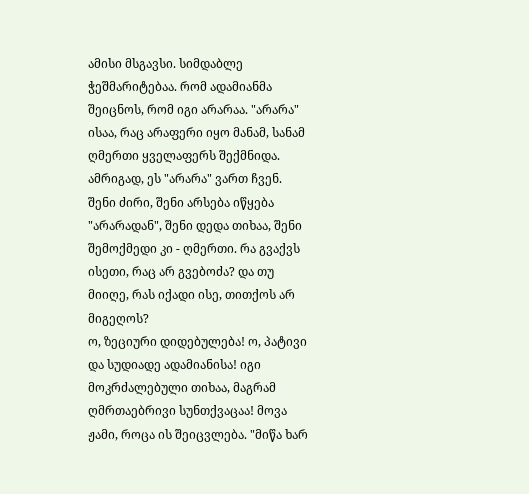ამისი მსგავსი. სიმდაბლე ჭეშმარიტებაა. რომ ადამიანმა შეიცნოს, რომ იგი არარაა. "არარა" ისაა, რაც არაფერი იყო მანამ, სანამ ღმერთი ყველაფერს შექმნიდა.
ამრიგად, ეს "არარა" ვართ ჩვენ. შენი ძირი, შენი არსება იწყება "არარადან", შენი დედა თიხაა, შენი შემოქმედი კი - ღმერთი. რა გვაქვს ისეთი, რაც არ გვებოძა? და თუ მიიღე, რას იქადი ისე, თითქოს არ მიგეღოს?
ო, ზეციური დიდებულება! ო, პატივი და სუდიადე ადამიანისა! იგი მოკრძალებული თიხაა, მაგრამ ღმრთაებრივი სუნთქვაცაა! მოვა ჟამი, როცა ის შეიცვლება. "მიწა ხარ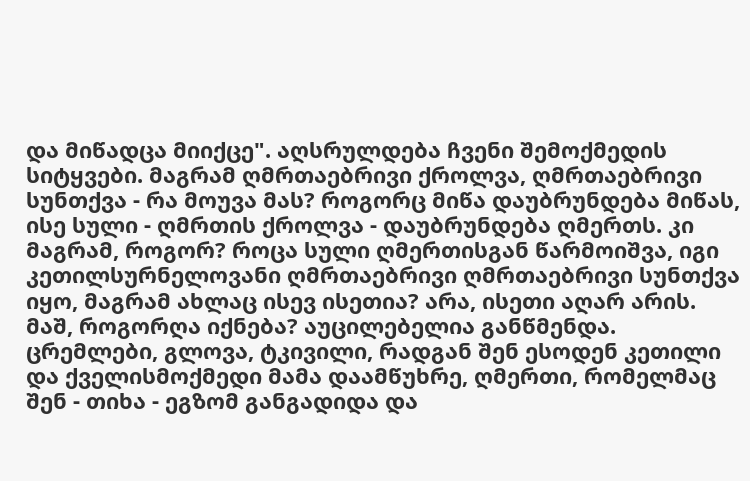და მიწადცა მიიქცე". აღსრულდება ჩვენი შემოქმედის სიტყვები. მაგრამ ღმრთაებრივი ქროლვა, ღმრთაებრივი სუნთქვა - რა მოუვა მას? როგორც მიწა დაუბრუნდება მიწას, ისე სული - ღმრთის ქროლვა - დაუბრუნდება ღმერთს. კი მაგრამ, როგორ? როცა სული ღმერთისგან წარმოიშვა, იგი კეთილსურნელოვანი ღმრთაებრივი ღმრთაებრივი სუნთქვა იყო, მაგრამ ახლაც ისევ ისეთია? არა, ისეთი აღარ არის. მაშ, როგორღა იქნება? აუცილებელია განწმენდა. ცრემლები, გლოვა, ტკივილი, რადგან შენ ესოდენ კეთილი და ქველისმოქმედი მამა დაამწუხრე, ღმერთი, რომელმაც შენ - თიხა - ეგზომ განგადიდა და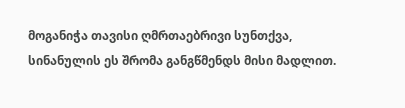მოგანიჭა თავისი ღმრთაებრივი სუნთქვა, სინანულის ეს შრომა განგწმენდს მისი მადლით.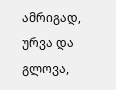ამრიგად, ურვა და გლოვა,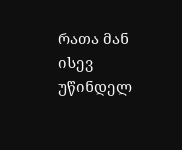რათა მან ისევ უწინდელ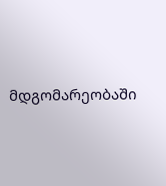მდგომარეობაში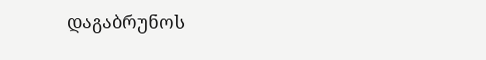დაგაბრუნოს